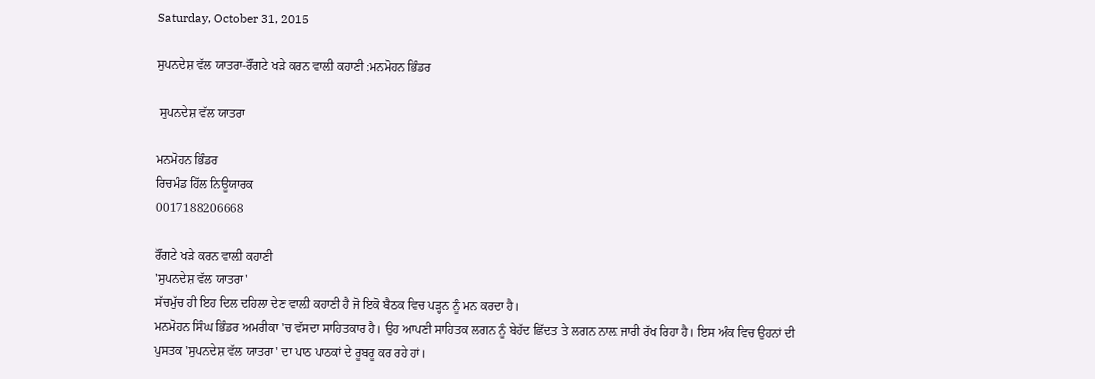Saturday, October 31, 2015

ਸੁਪਨਦੇਸ਼ ਵੱਲ ਯਾਤਰਾ-ਰੌਂਗਟੇ ਖੜੇ ਕਰਨ ਵਾਲ਼ੀ ਕਹਾਣੀ :ਮਨਮੋਹਨ ਭਿੰਡਰ

 ਸੁਪਨਦੇਸ਼ ਵੱਲ ਯਾਤਰਾ

ਮਨਮੋਹਨ ਭਿੰਡਰ
ਰਿਚਮੰਡ ਹਿੱਲ ਨਿਊਯਾਰਕ
0017188206668

ਰੌਂਗਟੇ ਖੜੇ ਕਰਨ ਵਾਲ਼ੀ ਕਹਾਣੀ
'ਸੁਪਨਦੇਸ਼ ਵੱਲ ਯਾਤਰਾ'
ਸੱਚਮੁੱਚ ਹੀ ਇਹ ਦਿਲ ਦਹਿਲਾ ਦੇਣ ਵਾਲ਼ੀ ਕਹਾਣੀ ਹੈ ਜੋ ਇਕੋ ਬੈਠਕ ਵਿਚ ਪੜ੍ਹਨ ਨੂੰ ਮਨ ਕਰਦਾ ਹੈ।
ਮਨਮੋਹਨ ਸਿੰਘ ਭਿੰਡਰ ਅਮਰੀਕਾ 'ਚ ਵੱਸਦਾ ਸਾਹਿਤਕਾਰ ਹੈ। ਉਹ ਆਪਣੀ ਸਾਹਿਤਕ ਲਗਨ ਨੂੰ ਬੇਹੱਦ ਛਿੱਦਤ ਤੇ ਲਗਨ ਨਾਲ਼ ਜਾਰੀ ਰੱਖ ਰਿਹਾ ਹੈ। ਇਸ ਅੰਕ ਵਿਚ ਉਹਨਾਂ ਦੀ ਪੁਸਤਕ 'ਸੁਪਨਦੇਸ਼ ਵੱਲ ਯਾਤਰਾ' ਦਾ ਪਾਠ ਪਾਠਕਾਂ ਦੇ ਰੂਬਰੂ ਕਰ ਰਹੇ ਹਾਂ।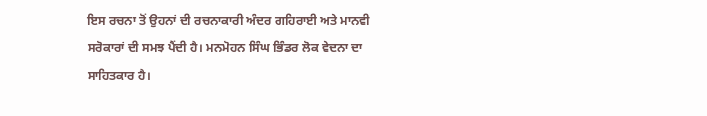ਇਸ ਰਚਨਾ ਤੋਂ ਉਹਨਾਂ ਦੀ ਰਚਨਾਕਾਰੀ ਅੰਦਰ ਗਹਿਰਾਈ ਅਤੇ ਮਾਨਵੀ ਸਰੋਕਾਰਾਂ ਦੀ ਸਮਝ ਪੈਂਦੀ ਹੈ। ਮਨਮੋਹਨ ਸਿੰਘ ਭਿੰਡਰ ਲੋਕ ਵੇਦਨਾ ਦਾ ਸਾਹਿਤਕਾਰ ਹੈ।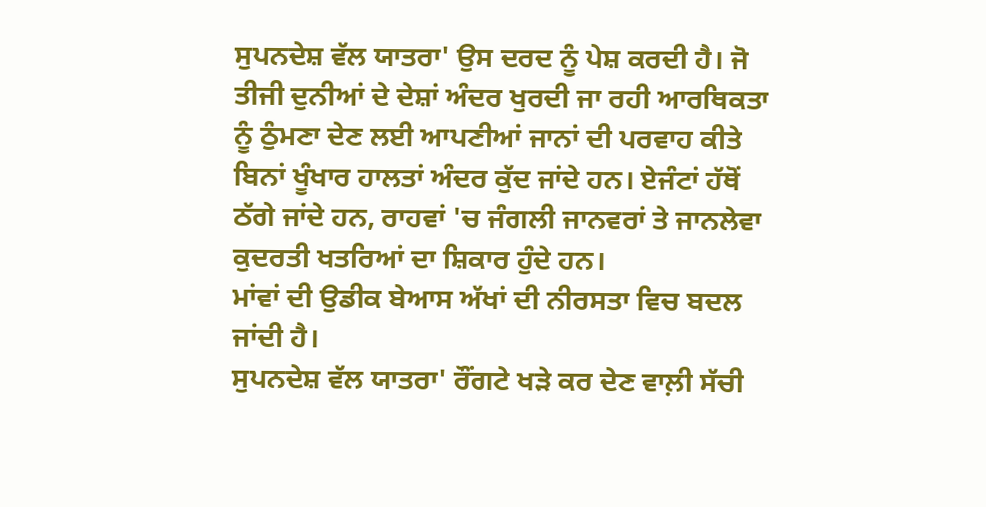ਸੁਪਨਦੇਸ਼ ਵੱਲ ਯਾਤਰਾ' ਉਸ ਦਰਦ ਨੂੰ ਪੇਸ਼ ਕਰਦੀ ਹੈ। ਜੋ ਤੀਜੀ ਦੁਨੀਆਂ ਦੇ ਦੇਸ਼ਾਂ ਅੰਦਰ ਖੁਰਦੀ ਜਾ ਰਹੀ ਆਰਥਿਕਤਾ ਨੂੰ ਠੁੰਮਣਾ ਦੇਣ ਲਈ ਆਪਣੀਆਂ ਜਾਨਾਂ ਦੀ ਪਰਵਾਹ ਕੀਤੇ ਬਿਨਾਂ ਖੂੰਖਾਰ ਹਾਲਤਾਂ ਅੰਦਰ ਕੁੱਦ ਜਾਂਦੇ ਹਨ। ਏਜੰਟਾਂ ਹੱਥੋਂ ਠੱਗੇ ਜਾਂਦੇ ਹਨ, ਰਾਹਵਾਂ 'ਚ ਜੰਗਲੀ ਜਾਨਵਰਾਂ ਤੇ ਜਾਨਲੇਵਾ ਕੁਦਰਤੀ ਖਤਰਿਆਂ ਦਾ ਸ਼ਿਕਾਰ ਹੁੰਦੇ ਹਨ।
ਮਾਂਵਾਂ ਦੀ ਉਡੀਕ ਬੇਆਸ ਅੱਖਾਂ ਦੀ ਨੀਰਸਤਾ ਵਿਚ ਬਦਲ ਜਾਂਦੀ ਹੈ।
ਸੁਪਨਦੇਸ਼ ਵੱਲ ਯਾਤਰਾ' ਰੌਂਗਟੇ ਖੜੇ ਕਰ ਦੇਣ ਵਾਲ਼ੀ ਸੱਚੀ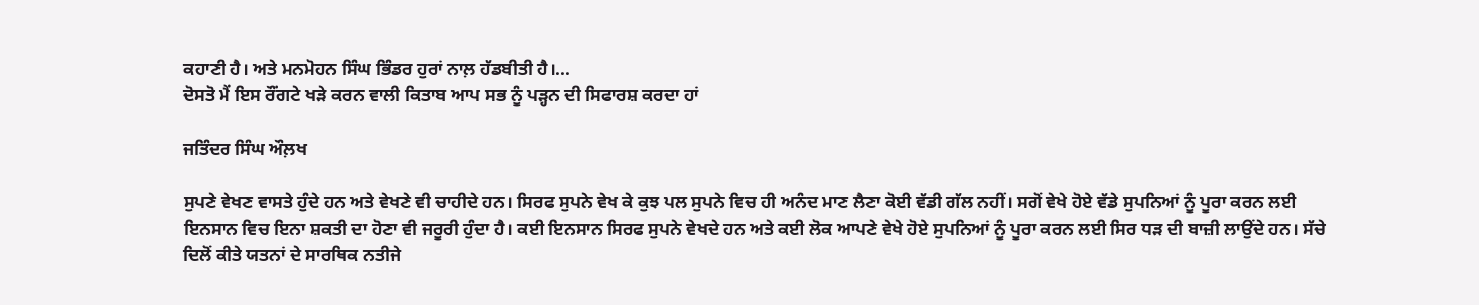ਕਹਾਣੀ ਹੈ। ਅਤੇ ਮਨਮੋਹਨ ਸਿੰਘ ਭਿੰਡਰ ਹੁਰਾਂ ਨਾਲ਼ ਹੱਡਬੀਤੀ ਹੈ।...
ਦੋਸਤੋ ਮੈਂ ਇਸ ਰੌਂਗਟੇ ਖੜੇ ਕਰਨ ਵਾਲੀ ਕਿਤਾਬ ਆਪ ਸਭ ਨੂੰ ਪੜ੍ਹਨ ਦੀ ਸਿਫਾਰਸ਼ ਕਰਦਾ ਹਾਂ

ਜਤਿੰਦਰ ਸਿੰਘ ਔਲ਼ਖ

ਸੁਪਣੇ ਵੇਖਣ ਵਾਸਤੇ ਹੁੰਦੇ ਹਨ ਅਤੇ ਵੇਖਣੇ ਵੀ ਚਾਹੀਦੇ ਹਨ। ਸਿਰਫ ਸੁਪਨੇ ਵੇਖ ਕੇ ਕੁਝ ਪਲ ਸੁਪਨੇ ਵਿਚ ਹੀ ਅਨੰਦ ਮਾਣ ਲੈਣਾ ਕੋਈ ਵੱਡੀ ਗੱਲ ਨਹੀਂ। ਸਗੋਂ ਵੇਖੇ ਹੋਏ ਵੱਡੇ ਸੁਪਨਿਆਂ ਨੂੰ ਪੂਰਾ ਕਰਨ ਲਈ ਇਨਸਾਨ ਵਿਚ ਇਨਾ ਸ਼ਕਤੀ ਦਾ ਹੋਣਾ ਵੀ ਜਰੂਰੀ ਹੁੰਦਾ ਹੈ। ਕਈ ਇਨਸਾਨ ਸਿਰਫ ਸੁਪਨੇ ਵੇਖਦੇ ਹਨ ਅਤੇ ਕਈ ਲੋਕ ਆਪਣੇ ਵੇਖੇ ਹੋਏ ਸੁਪਨਿਆਂ ਨੂੰ ਪੂਰਾ ਕਰਨ ਲਈ ਸਿਰ ਧੜ ਦੀ ਬਾਜ਼ੀ ਲਾਉਂਦੇ ਹਨ। ਸੱਚੇ ਦਿਲੋਂ ਕੀਤੇ ਯਤਨਾਂ ਦੇ ਸਾਰਥਿਕ ਨਤੀਜੇ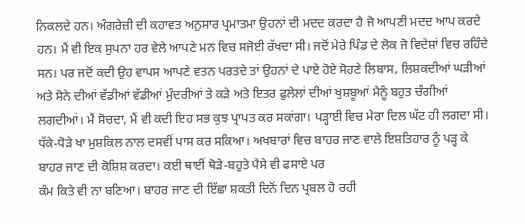ਨਿਕਲਦੇ ਹਨ। ਅੰਗਰੇਜ਼ੀ ਦੀ ਕਹਾਵਤ ਅਨੁਸਾਰ ਪ੍ਰਮਾਤਮਾ ਉਹਨਾਂ ਦੀ ਮਦਦ ਕਰਦਾ ਹੈ ਜੋ ਆਪਣੀ ਮਦਦ ਆਪ ਕਰਦੇ ਹਨ। ਮੈਂ ਵੀ ਇਕ ਸੁਪਨਾ ਹਰ ਵੇਲੇ ਆਪਣੇ ਮਨ ਵਿਚ ਸਜੋਈ ਰੱਖਦਾ ਸੀ। ਜਦੋਂ ਮੇਰੇ ਪਿੰਡ ਦੇ ਲੋਕ ਜੋ ਵਿਦੇਸ਼ਾਂ ਵਿਚ ਰਹਿੰਦੇ ਸਨ। ਪਰ ਜਦੋਂ ਕਦੀ ਉਹ ਵਾਪਸ ਆਪਣੇ ਵਤਨ ਪਰਤਦੇ ਤਾਂ ਉਹਨਾਂ ਦੇ ਪਾਏ ਹੋਏ ਸੋਹਣੇ ਲਿਬਾਸ, ਲਿਸ਼ਕਦੀਆਂ ਘੜੀਆਂ ਅਤੇ ਸੋਨੇ ਦੀਆਂ ਵੱਡੀਆਂ ਵੱਡੀਆਂ ਮੁੰਦਰੀਆਂ ਤੇ ਕੜੇ ਅਤੇ ਇਤਰ ਫੁਲੇਲਾਂ ਦੀਆਂ ਖੁਸ਼ਬੂਆਂ ਮੈਨੂੰ ਬਹੁਤ ਚੰਗੀਆਂ ਲਗਦੀਆਂ। ਮੈਂ ਸੋਚਦਾ, ਮੈਂ ਵੀ ਕਦੀ ਇਹ ਸਭ ਕੁਝ ਪ੍ਰਾਪਤ ਕਰ ਸਕਾਂਗਾ। ਪੜ੍ਹਾਈ ਵਿਚ ਮੇਰਾ ਦਿਲ ਘੱਟ ਹੀ ਲਗਦਾ ਸੀ।
ਧੱਕੇ-ਧੋੜੇ ਖਾ ਮੁਸ਼ਕਿਲ ਨਾਲ ਦਸਵੀਂ ਪਾਸ ਕਰ ਸਕਿਆ। ਅਖਬਾਰਾਂ ਵਿਚ ਬਾਹਰ ਜਾਣ ਵਾਲੇ ਇਸ਼ਤਿਹਾਰ ਨੂੰ ਪੜ੍ਹ ਕੇ ਬਾਹਰ ਜਾਣ ਦੀ ਕੋਸ਼ਿਸ਼ ਕਰਦਾ। ਕਈ ਥਾਈਂ ਥੋੜੇ-ਬਹੁਤੇ ਪੈਸੇ ਵੀ ਫਸਾਏ ਪਰ
ਕੰਮ ਕਿਤੇ ਵੀ ਨਾ ਬਣਿਆ। ਬਾਹਰ ਜਾਣ ਦੀ ਇੱਛਾ ਸ਼ਕਤੀ ਦਿਨੋਂ ਦਿਨ ਪ੍ਰਬਲ ਹੋ ਰਹੀ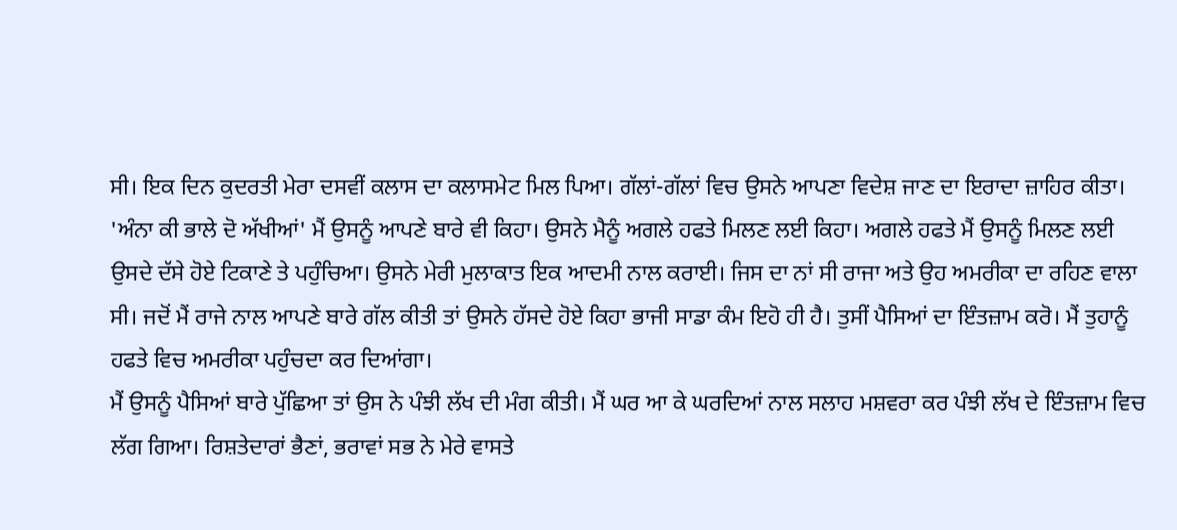ਸੀ। ਇਕ ਦਿਨ ਕੁਦਰਤੀ ਮੇਰਾ ਦਸਵੀਂ ਕਲਾਸ ਦਾ ਕਲਾਸਮੇਟ ਮਿਲ ਪਿਆ। ਗੱਲਾਂ-ਗੱਲਾਂ ਵਿਚ ਉਸਨੇ ਆਪਣਾ ਵਿਦੇਸ਼ ਜਾਣ ਦਾ ਇਰਾਦਾ ਜ਼ਾਹਿਰ ਕੀਤਾ। 'ਅੰਨਾ ਕੀ ਭਾਲੇ ਦੋ ਅੱਖੀਆਂ' ਮੈਂ ਉਸਨੂੰ ਆਪਣੇ ਬਾਰੇ ਵੀ ਕਿਹਾ। ਉਸਨੇ ਮੈਨੂੰ ਅਗਲੇ ਹਫਤੇ ਮਿਲਣ ਲਈ ਕਿਹਾ। ਅਗਲੇ ਹਫਤੇ ਮੈਂ ਉਸਨੂੰ ਮਿਲਣ ਲਈ ਉਸਦੇ ਦੱਸੇ ਹੋਏ ਟਿਕਾਣੇ ਤੇ ਪਹੁੰਚਿਆ। ਉਸਨੇ ਮੇਰੀ ਮੁਲਾਕਾਤ ਇਕ ਆਦਮੀ ਨਾਲ ਕਰਾਈ। ਜਿਸ ਦਾ ਨਾਂ ਸੀ ਰਾਜਾ ਅਤੇ ਉਹ ਅਮਰੀਕਾ ਦਾ ਰਹਿਣ ਵਾਲਾ ਸੀ। ਜਦੋਂ ਮੈਂ ਰਾਜੇ ਨਾਲ ਆਪਣੇ ਬਾਰੇ ਗੱਲ ਕੀਤੀ ਤਾਂ ਉਸਨੇ ਹੱਸਦੇ ਹੋਏ ਕਿਹਾ ਭਾਜੀ ਸਾਡਾ ਕੰਮ ਇਹੋ ਹੀ ਹੈ। ਤੁਸੀਂ ਪੈਸਿਆਂ ਦਾ ਇੰਤਜ਼ਾਮ ਕਰੋ। ਮੈਂ ਤੁਹਾਨੂੰ ਹਫਤੇ ਵਿਚ ਅਮਰੀਕਾ ਪਹੁੰਚਦਾ ਕਰ ਦਿਆਂਗਾ।
ਮੈਂ ਉਸਨੂੰ ਪੈਸਿਆਂ ਬਾਰੇ ਪੁੱਛਿਆ ਤਾਂ ਉਸ ਨੇ ਪੰਝੀ ਲੱਖ ਦੀ ਮੰਗ ਕੀਤੀ। ਮੈਂ ਘਰ ਆ ਕੇ ਘਰਦਿਆਂ ਨਾਲ ਸਲਾਹ ਮਸ਼ਵਰਾ ਕਰ ਪੰਝੀ ਲੱਖ ਦੇ ਇੰਤਜ਼ਾਮ ਵਿਚ ਲੱਗ ਗਿਆ। ਰਿਸ਼ਤੇਦਾਰਾਂ ਭੈਣਾਂ, ਭਰਾਵਾਂ ਸਭ ਨੇ ਮੇਰੇ ਵਾਸਤੇ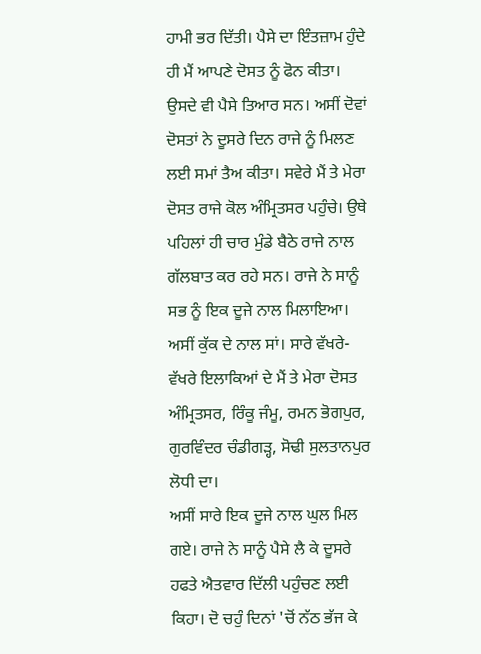ਹਾਮੀ ਭਰ ਦਿੱਤੀ। ਪੈਸੇ ਦਾ ਇੰਤਜ਼ਾਮ ਹੁੰਦੇ ਹੀ ਮੈਂ ਆਪਣੇ ਦੋਸਤ ਨੂੰ ਫੋਨ ਕੀਤਾ। ਉਸਦੇ ਵੀ ਪੈਸੇ ਤਿਆਰ ਸਨ। ਅਸੀਂ ਦੋਵਾਂ ਦੋਸਤਾਂ ਨੇ ਦੂਸਰੇ ਦਿਨ ਰਾਜੇ ਨੂੰ ਮਿਲਣ ਲਈ ਸਮਾਂ ਤੈਅ ਕੀਤਾ। ਸਵੇਰੇ ਮੈਂ ਤੇ ਮੇਰਾ ਦੋਸਤ ਰਾਜੇ ਕੋਲ ਅੰਮ੍ਰਿਤਸਰ ਪਹੁੰਚੇ। ਉਥੇ ਪਹਿਲਾਂ ਹੀ ਚਾਰ ਮੁੰਡੇ ਬੈਠੇ ਰਾਜੇ ਨਾਲ ਗੱਲਬਾਤ ਕਰ ਰਹੇ ਸਨ। ਰਾਜੇ ਨੇ ਸਾਨੂੰ ਸਭ ਨੂੰ ਇਕ ਦੂਜੇ ਨਾਲ ਮਿਲਾਇਆ। ਅਸੀਂ ਕੁੱਕ ਦੇ ਨਾਲ ਸਾਂ। ਸਾਰੇ ਵੱਖਰੇ-ਵੱਖਰੇ ਇਲਾਕਿਆਂ ਦੇ ਮੈਂ ਤੇ ਮੇਰਾ ਦੋਸਤ ਅੰਮ੍ਰਿਤਸਰ, ਰਿੰਕੂ ਜੰਮੂ, ਰਮਨ ਭੋਗਪੁਰ, ਗੁਰਵਿੰਦਰ ਚੰਡੀਗੜ੍ਹ, ਸੋਢੀ ਸੁਲਤਾਨਪੁਰ ਲੋਧੀ ਦਾ।
ਅਸੀਂ ਸਾਰੇ ਇਕ ਦੂਜੇ ਨਾਲ ਘੁਲ ਮਿਲ ਗਏ। ਰਾਜੇ ਨੇ ਸਾਨੂੰ ਪੈਸੇ ਲੈ ਕੇ ਦੂਸਰੇ ਹਫਤੇ ਐਤਵਾਰ ਦਿੱਲੀ ਪਹੁੰਚਣ ਲਈ ਕਿਹਾ। ਦੋ ਚਹੁੰ ਦਿਨਾਂ 'ਚੋਂ ਨੱਠ ਭੱਜ ਕੇ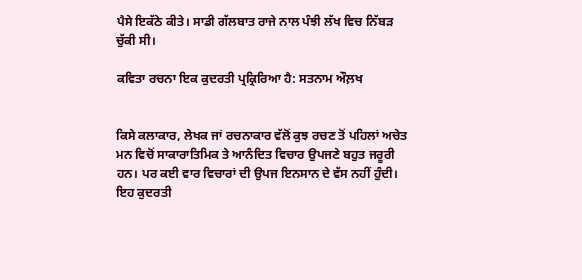ਪੈਸੇ ਇਕੱਠੇ ਕੀਤੇ। ਸਾਡੀ ਗੱਲਬਾਤ ਰਾਜੇ ਨਾਲ ਪੰਝੀ ਲੱਖ ਵਿਚ ਨਿੱਬੜ ਚੁੱਕੀ ਸੀ।

ਕਵਿਤਾ ਰਚਨਾ ਇਕ ਕੁਦਰਤੀ ਪ੍ਰਕ੍ਰਿਰਿਆ ਹੈ: ਸਤਨਾਮ ਔਲ਼ਖ


ਕਿਸੇ ਕਲਾਕਾਰ, ਲੇਖਕ ਜਾਂ ਰਚਨਾਕਾਰ ਵੱਲੋਂ ਕੁਝ ਰਚਣ ਤੋਂ ਪਹਿਲਾਂ ਅਚੇਤ ਮਨ ਵਿਚੋਂ ਸਾਕਾਰਾਤਿਮਿਕ ਤੇ ਆਨੰਦਿਤ ਵਿਚਾਰ ਉਪਜਣੇ ਬਹੁਤ ਜਰੂਰੀ ਹਨ। ਪਰ ਕਈ ਵਾਰ ਵਿਚਾਰਾਂ ਦੀ ਉਪਜ ਇਨਸਾਨ ਦੇ ਵੱਸ ਨਹੀਂ ਹੁੰਦੀ। ਇਹ ਕੁਦਰਤੀ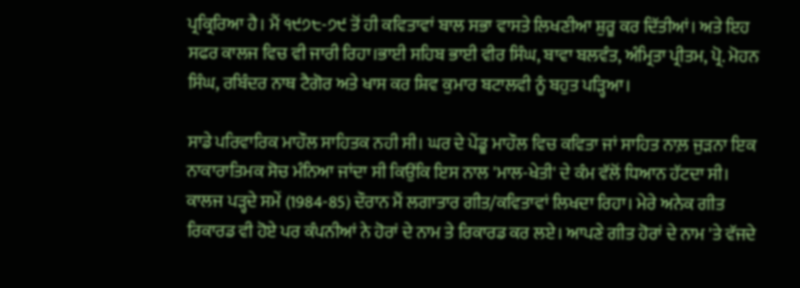ਪ੍ਰਕ੍ਰਿਰਿਆ ਹੈ। ਮੈਂ ੧੯੭੮-੭੯ ਤੋਂ ਹੀ ਕਵਿਤਾਵਾਂ ਬਾਲ ਸਭਾ ਵਾਸਤੇ ਲਿਖਣੀਆ ਸ਼ੁਰੂ ਕਰ ਦਿੱਤੀਆਂ। ਅਤੇ ਇਹ ਸਫਰ ਕਾਲਜ ਵਿਚ ਵੀ ਜਾਰੀ ਰਿਹਾ।ਭਾਈ ਸਹਿਬ ਭਾਈ ਵੀਰ ਸਿੰਘ, ਬਾਵਾ ਬਲਵੰਤ, ਅੰਮ੍ਰਿਤਾ ਪ੍ਰੀਤਮ, ਪ੍ਰੋ. ਮੋਹਨ ਸਿੰਘ, ਰਬਿੰਦਰ ਨਾਥ ਟੈਗੋਰ ਅਤੇ ਖਾਸ ਕਰ ਸ਼ਿਵ ਕੁਮਾਰ ਬਟਾਲਵੀ ਨੂੰ ਬਹੁਤ ਪੜ੍ਹਿਆ।

ਸਾਡੇ ਪਰਿਵਾਰਿਕ ਮਾਹੌਲ ਸਾਹਿਤਕ ਨਹੀ ਸੀ। ਘਰ ਦੇ ਪੇਂਡੂ ਮਾਹੌਲ ਵਿਚ ਕਵਿਤਾ ਜਾਂ ਸਾਹਿਤ ਨਾਲ਼ ਜੁੜਨਾ ਇਕ ਨਾਕਾਰਾਤਿਮਕ ਸੋਚ ਮੰਨਿਆ ਜਾਂਦਾ ਸੀ ਕਿਉਂਕਿ ਇਸ ਨਾਲ 'ਮਾਲ-ਖੇਤੀ' ਦੇ ਕੰਮ ਵੱਲੋਂ ਧਿਆਨ ਹੱਟਦਾ ਸੀ। ਕਾਲਜ ਪੜ੍ਹਦੇ ਸਮੇਂ (1984-85) ਦੌਰਾਨ ਮੈਂ ਲਗਾਤਾਰ ਗੀਤ/ਕਵਿਤਾਵਾਂ ਲਿਖਦਾ ਰਿਹਾ। ਮੇਰੇ ਅਨੇਕ ਗੀਤ ਰਿਕਾਰਡ ਵੀ ਹੋਏ ਪਰ ਕੰਪਨੀਆਂ ਨੇ ਹੋਰਾਂ ਦੇ ਨਾਮ ਤੇ ਰਿਕਾਰਡ ਕਰ ਲਏ। ਆਪਣੇ ਗੀਤ ਹੋਰਾਂ ਦੇ ਨਾਮ 'ਤੇ ਵੱਜਦੇ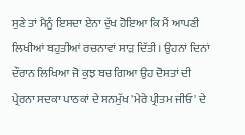ਸੁਣੇ ਤਾਂ ਮੈਨੂੰ ਇਸਦਾ ਏਨਾ ਦੁੱਖ ਹੋਇਆ ਕਿ ਮੈਂ ਆਪਣੀ ਲਿਖੀਆਂ ਬਹੁਤੀਆਂ ਰਚਨਾਵਾਂ ਸਾੜ ਦਿੱਤੀ। ਉਹਨਾਂ ਦਿਨਾਂ ਦੌਰਾਨ ਲਿਖਿਆ ਜੋ ਕੁਝ ਬਚ ਗਿਆ ਉਹ ਦੋਸਤਾਂ ਦੀ ਪ੍ਰੇਰਨਾ ਸਦਕਾ ਪਾਠਕਾਂ ਦੇ ਸਨਮੁੱਖ 'ਮੇਰੇ ਪ੍ਰੀਤਮ ਜੀਓ' ਦੇ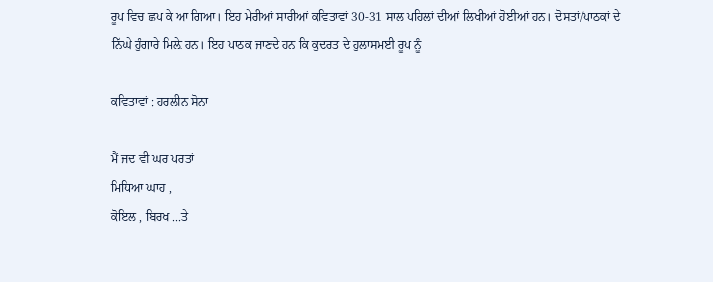ਰੂਪ ਵਿਚ ਛਪ ਕੇ ਆ ਗਿਆ। ਇਹ ਮੇਰੀਆਂ ਸਾਰੀਆਂ ਕਵਿਤਾਵਾਂ 30-31 ਸਾਲ ਪਹਿਲਾਂ ਦੀਆਂ ਲਿਖੀਆਂ ਹੋਈਆਂ ਹਨ। ਦੋਸਤਾਂ/ਪਾਠਕਾਂ ਦੇ ਨਿੱਘੇ ਹੁੰਗਾਰੇ ਮਿਲ਼ੇ ਹਨ। ਇਹ ਪਾਠਕ ਜਾਣਦੇ ਹਨ ਕਿ ਕੁਦਰਤ ਦੇ ਹੁਲਾਸਮਈ ਰੂਪ ਨੂੰ

ਕਵਿਤਾਵਾਂ : ਹਰਲੀਨ ਸੋਨਾ

ਮੈਂ ਜਦ ਵੀ ਘਰ ਪਰਤਾਂ
ਮਿਧਿਆ ਘਾਹ ,
ਕੋਇਲ , ਬਿਰਖ ...ਤੇ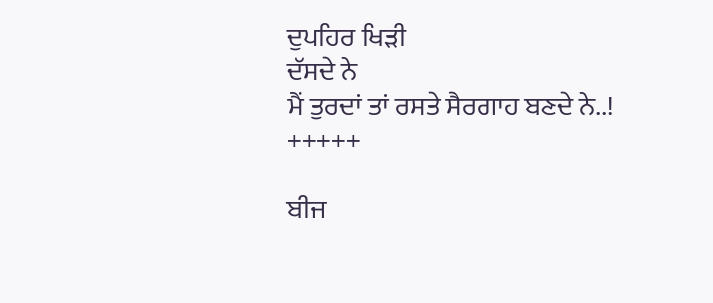ਦੁਪਹਿਰ ਖਿੜੀ
ਦੱਸਦੇ ਨੇ
ਮੈਂ ਤੁਰਦਾਂ ਤਾਂ ਰਸਤੇ ਸੈਰਗਾਹ ਬਣਦੇ ਨੇ..!
+++++

ਬੀਜ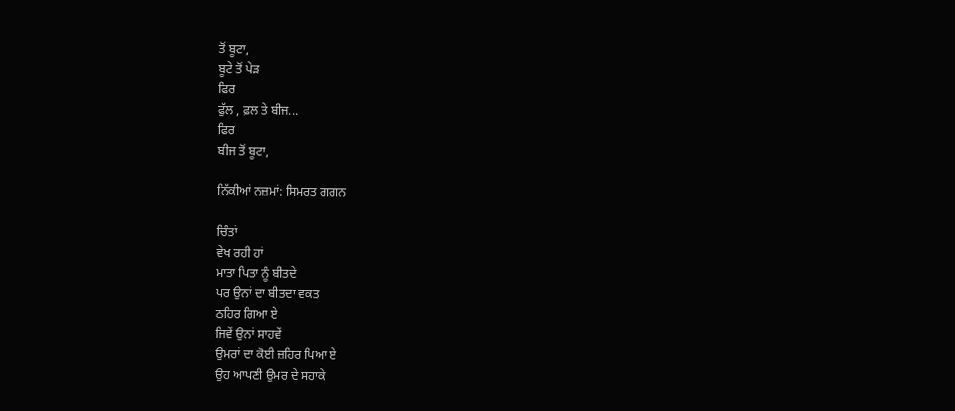ਤੋਂ ਬੂਟਾ,
ਬੂਟੇ ਤੋਂ ਪੇੜ
ਫਿਰ
ਫੁੱਲ , ਫ਼ਲ ਤੇ ਬੀਜ...
ਫਿਰ
ਬੀਜ ਤੋਂ ਬੂਟਾ,

ਨਿੱਕੀਆਂ ਨਜ਼ਮਾਂ: ਸਿਮਰਤ ਗਗਨ

ਚਿੰਤਾਂ
ਵੇਖ ਰਹੀ ਹਾਂ
ਮਾਤਾ ਪਿਤਾ ਨੂੰ ਬੀਤਦੇ
ਪਰ ਉਨਾਂ ਦਾ ਬੀਤਦਾ ਵਕਤ
ਠਹਿਰ ਗਿਆ ਏ
ਜਿਵੇਂ ਉਨਾਂ ਸਾਹਵੇਂ
ਉਮਰਾਂ ਦਾ ਕੋਈ ਜ਼ਹਿਰ ਪਿਆ ਏ
ਉਹ ਆਪਣੀ ਉਮਰ ਦੇ ਸਹਾਕੇ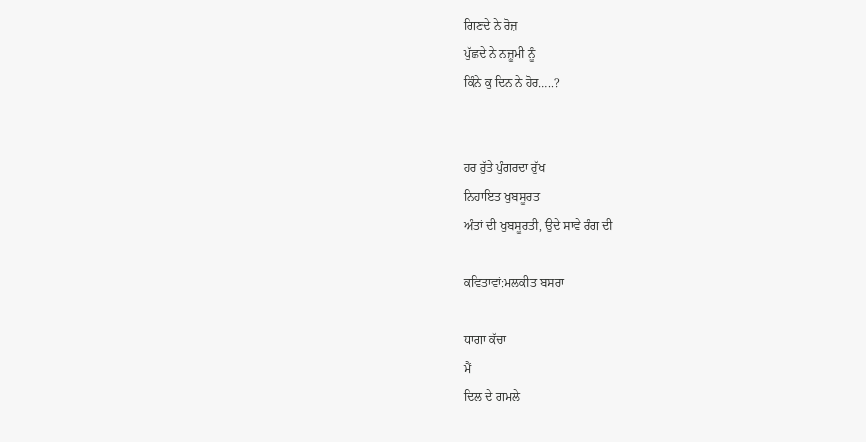ਗਿਣਦੇ ਨੇ ਰੋਜ਼
ਪੁੱਛਦੇ ਨੇ ਨਜ਼ੂਮੀ ਨੂੰ
ਕਿੰਨੇ ਕੁ ਦਿਨ ਨੇ ਹੋਰ…..?


ਹਰ ਰੁੱਤੇ ਪੁੰਗਰਦਾ ਰੁੱਖ
ਨਿਹਾਇਤ ਖੁਬਸੂਰਤ
ਅੰਤਾਂ ਦੀ ਖੁਬਸੂਰਤੀ, ਉਦੇ ਸਾਵੇ ਰੰਗ ਦੀ

ਕਵਿਤਾਵਾਂ:ਮਲਕੀਤ ਬਸਰਾ

ਧਾਗਾ ਕੱਚਾ
ਮੈਂ
ਦਿਲ ਦੇ ਗਮਲੇ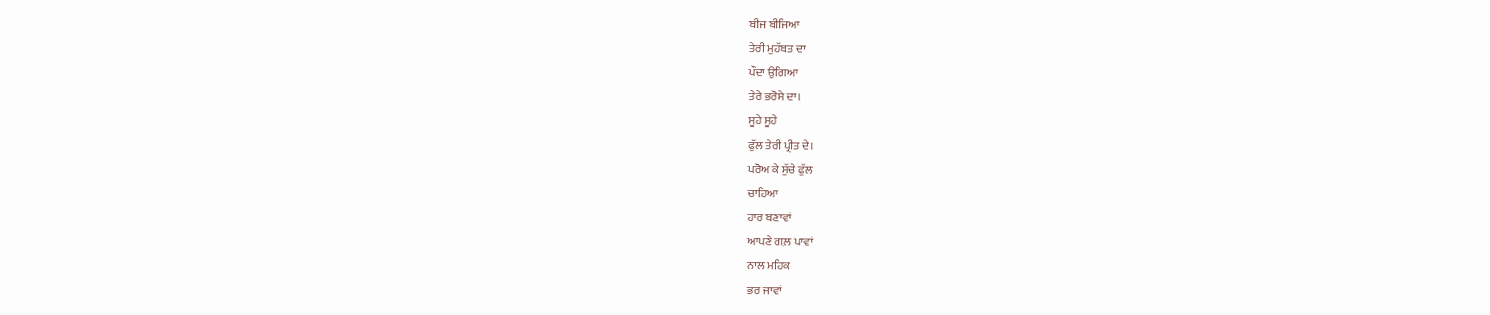ਬੀਜ ਬੀਜਿਆ
ਤੇਰੀ ਮੁਹੱਬਤ ਦਾ
ਪੌਦਾ ਉਗਿਆ
ਤੇਰੇ ਭਰੋਸੇ ਦਾ।
ਸੂਹੇ ਸੂਹੇ
ਫੁੱਲ ਤੇਰੀ ਪ੍ਰੀਤ ਦੇ।
ਪਰੋਅ ਕੇ ਸੁੱਚੇ ਫੁੱਲ
ਚਾਹਿਆ
ਹਾਰ ਬਣਾਵਾਂ
ਆਪਣੇ ਗਲ਼ ਪਾਵਾਂ
ਨਾਲ ਮਹਿਕ
ਭਰ ਜਾਵਾਂ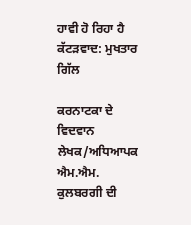ਹਾਵੀ ਹੋ ਰਿਹਾ ਹੈ ਕੱਟੜਵਾਦ: ਮੁਖਤਾਰ ਗਿੱਲ

ਕਰਨਾਟਕਾ ਦੇ ਵਿਦਵਾਨ ਲੇਖਕ/ਅਧਿਆਪਕ ਐਮ.ਐਮ. ਕੁਲਬਰਗੀ ਦੀ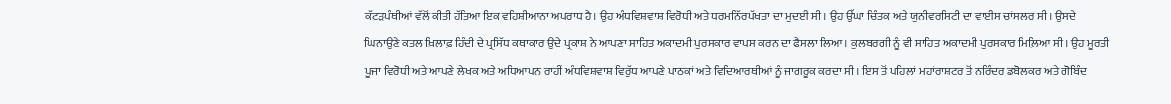ਕੱਟੜਪੰਥੀਆਂ ਵੱਲੋਂ ਕੀਤੀ ਹੱਤਿਆ ਇਕ ਵਹਿਸ਼ੀਆਨਾ ਅਪਰਾਧ ਹੈ। ਉਹ ਅੰਧਵਿਸ਼ਵਾਸ਼ ਵਿਰੋਧੀ ਅਤੇ ਧਰਮਨਿੱਰਪੱਖਤਾ ਦਾ ਮੁਦਈ ਸੀ। ਉਹ ਉੱਘਾ ਚਿੰਤਕ ਅਤੇ ਯੁਨੀਵਰਸਿਟੀ ਦਾ ਵਾਈਸ ਚਾਂਸਲਰ ਸੀ। ਉਸਦੇ ਘਿਨਾਉਣੇ ਕਤਲ ਖ਼ਿਲਾਫ਼ ਹਿੰਦੀ ਦੇ ਪ੍ਰਸਿੱਧ ਕਥਾਕਾਰ ਉਦੇ ਪ੍ਰਕਾਸ਼ ਨੇ ਆਪਣਾ ਸਾਹਿਤ ਅਕਾਦਮੀ ਪੁਰਸਕਾਰ ਵਾਪਸ ਕਰਨ ਦਾ ਫੈਸਲਾ ਲਿਆ। ਕੁਲਬਰਗੀ ਨੂੰ ਵੀ ਸਾਹਿਤ ਅਕਾਦਮੀ ਪੁਰਸਕਾਰ ਮਿਲ਼ਿਆ ਸੀ। ਉਹ ਮੂਰਤੀ ਪੂਜਾ ਵਿਰੋਧੀ ਅਤੇ ਆਪਣੇ ਲੇਖਕ ਅਤੇ ਅਧਿਆਪਨ ਰਾਹੀਂ ਅੰਧਵਿਸ਼ਵਾਸ਼ ਵਿਰੁੱਧ ਆਪਣੇ ਪਾਠਕਾਂ ਅਤੇ ਵਿਦਿਆਰਥੀਆਂ ਨੂੰ ਜਾਗਰੂਕ ਕਰਦਾ ਸੀ। ਇਸ ਤੋਂ ਪਹਿਲਾਂ ਮਹਾਂਰਾਸ਼ਟਰ ਤੋਂ ਨਰਿੰਦਰ ਡਬੋਲਕਰ ਅਤੇ ਗੋਬਿੰਦ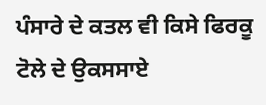ਪੰਸਾਰੇ ਦੇ ਕਤਲ ਵੀ ਕਿਸੇ ਫਿਰਕੂ ਟੋਲੇ ਦੇ ਉਕਸਸਾਏ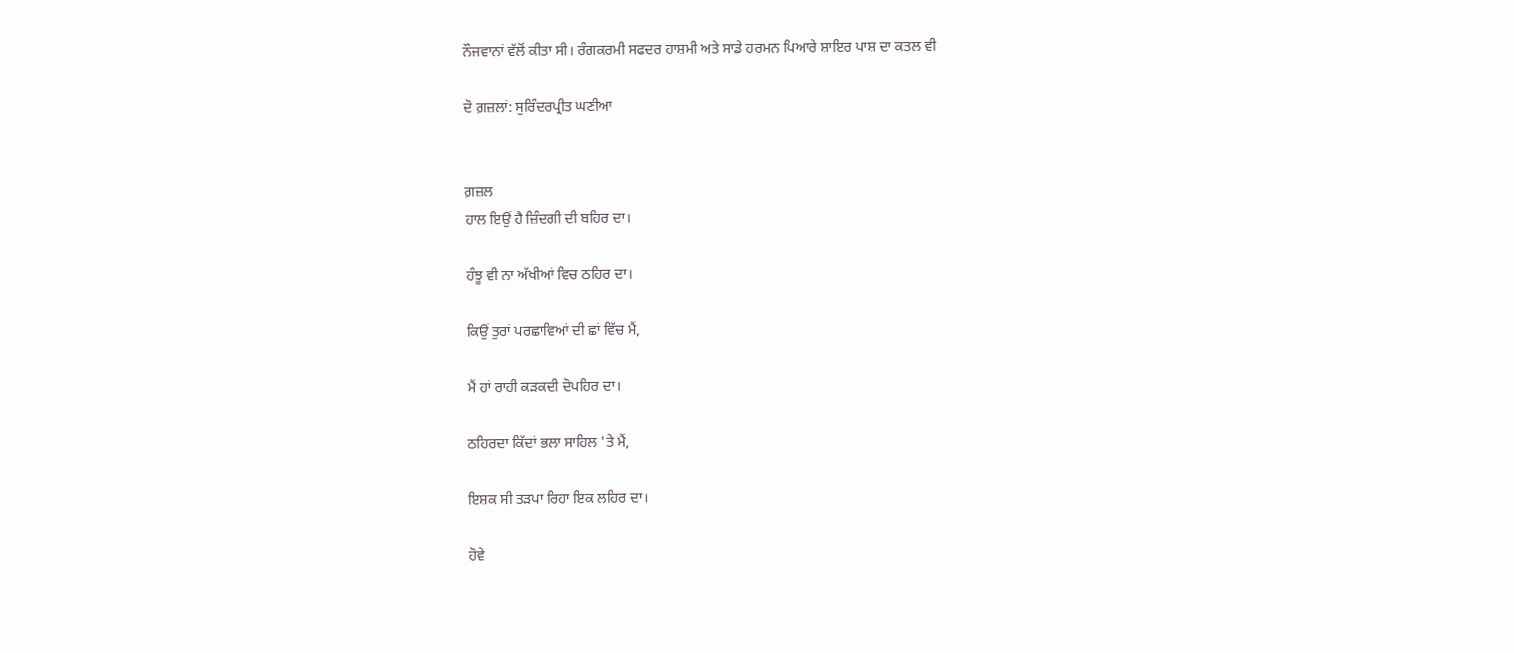ਨੌਜਵਾਨਾਂ ਵੱਲੋਂ ਕੀਤਾ ਸੀ। ਰੰਗਕਰਮੀ ਸਫਦਰ ਹਾਸ਼ਮੀ ਅਤੇ ਸਾਡੇ ਹਰਮਨ ਪਿਆਰੇ ਸ਼ਾਇਰ ਪਾਸ਼ ਦਾ ਕਤਲ ਵੀ

ਦੋ ਗ਼ਜ਼ਲਾਂ: ਸੁਰਿੰਦਰਪ੍ਰੀਤ ਘਣੀਆ


ਗ਼ਜ਼ਲ
ਹਾਲ ਇਉਂ ਹੈ ਜ਼ਿੰਦਗੀ ਦੀ ਬਹਿਰ ਦਾ।

ਹੰਝੂ ਵੀ ਨਾ ਅੱਖੀਆਂ ਵਿਚ ਠਹਿਰ ਦਾ।

ਕਿਉਂ ਤੁਰਾਂ ਪਰਛਾਵਿਆਂ ਦੀ ਛਾਂ ਵਿੱਚ ਮੈਂ,

ਮੈਂ ਹਾਂ ਰਾਹੀ ਕੜਕਦੀ ਦੋਪਹਿਰ ਦਾ।

ਠਹਿਰਦਾ ਕਿੱਦਾਂ ਭਲਾ ਸਾਹਿਲ 'ਤੇ ਮੈਂ,

ਇਸ਼ਕ ਸੀ ਤੜਪਾ ਰਿਹਾ ਇਕ ਲਹਿਰ ਦਾ।

ਹੋਵੇ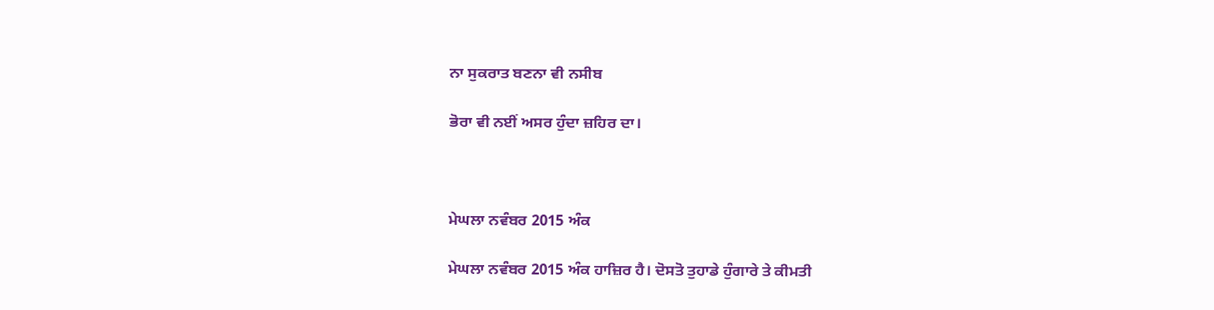ਨਾ ਸੁਕਰਾਤ ਬਣਨਾ ਵੀ ਨਸੀਬ

ਭੋਰਾ ਵੀ ਨਈਂ ਅਸਰ ਹੁੰਦਾ ਜ਼ਹਿਰ ਦਾ।



ਮੇਘਲਾ ਨਵੰਬਰ 2015 ਅੰਕ

ਮੇਘਲਾ ਨਵੰਬਰ 2015 ਅੰਕ ਹਾਜ਼ਿਰ ਹੈ। ਦੋਸਤੋ ਤੁਹਾਡੇ ਹੁੰਗਾਰੇ ਤੇ ਕੀਮਤੀ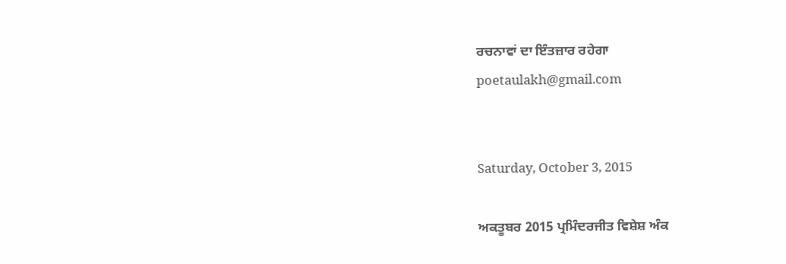ਰਚਨਾਵਾਂ ਦਾ ਇੰਤਜ਼ਾਰ ਰਹੇਗਾ
poetaulakh@gmail.com


Saturday, October 3, 2015

ਅਕਤੂਬਰ 2015 ਪ੍ਰਮਿੰਦਰਜੀਤ ਵਿਸ਼ੇਸ਼ ਅੰਕ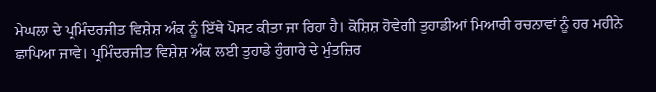ਮੇਘਲਾ ਦੇ ਪ੍ਰਮਿੰਦਰਜੀਤ ਵਿਸ਼ੇਸ਼ ਅੰਕ ਨੂੰ ਇੱਥੇ ਪੋਸਟ ਕੀਤਾ ਜਾ ਰਿਹਾ ਹੈ। ਕੋਸ਼ਿਸ਼ ਹੋਵੇਗੀ ਤੁਹਾਡੀਆਂ ਮਿਆਰੀ ਰਚਨਾਵਾਂ ਨੂੰ ਹਰ ਮਹੀਨੇ ਛਾਪਿਆ ਜਾਵੇ। ਪ੍ਰਮਿੰਦਰਜੀਤ ਵਿਸ਼ੇਸ਼ ਅੰਕ ਲਈ ਤੁਹਾਡੇ ਹੁੰਗਾਰੇ ਦੇ ਮੁੰਤਜ਼ਿਰ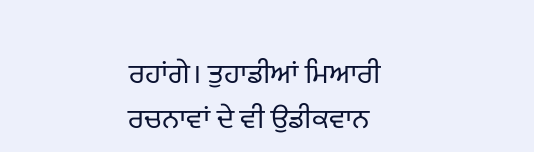ਰਹਾਂਗੇ। ਤੁਹਾਡੀਆਂ ਮਿਆਰੀ ਰਚਨਾਵਾਂ ਦੇ ਵੀ ਉਡੀਕਵਾਨ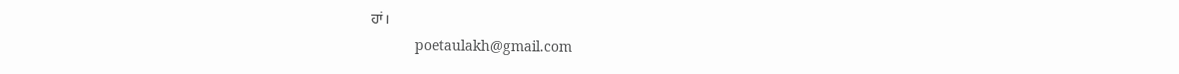ਹਾਂ।
           poetaulakh@gmail.com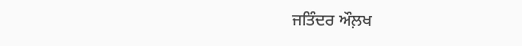ਜਤਿੰਦਰ ਔਲ਼ਖ